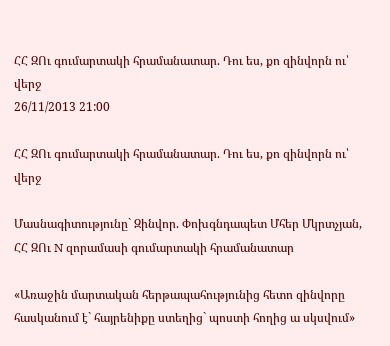ՀՀ ԶՈւ գումարտակի հրամանատար. Դու ես, քո զինվորն ու՝ վերջ
26/11/2013 21:00

ՀՀ ԶՈւ գումարտակի հրամանատար. Դու ես, քո զինվորն ու՝ վերջ

Մասնագիտությունը` Զինվոր. Փոխգնդապետ Մհեր Մկրտչյան, ՀՀ ԶՈւ N զորամասի գումարտակի հրամանատար

«Առաջին մարտական հերթապահությունից հետո զինվորը հասկանում է` հայրենիքը ստեղից` պոստի հողից ա սկսվում»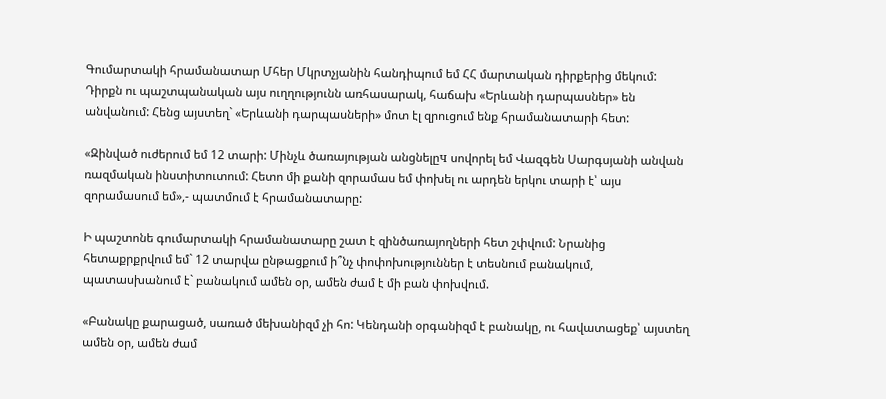Գումարտակի հրամանատար Մհեր Մկրտչյանին հանդիպում եմ ՀՀ մարտական դիրքերից մեկում: Դիրքն ու պաշտպանական այս ուղղությունն առհասարակ, հաճախ «Երևանի դարպասներ» են անվանում: Հենց այստեղ` «Երևանի դարպասների» մոտ էլ զրուցում ենք հրամանատարի հետ:

«Զինված ուժերում եմ 12 տարի: Մինչև ծառայության անցնելըч սովորել եմ Վազգեն Սարգսյանի անվան ռազմական ինստիտուտում: Հետո մի քանի զորամաս եմ փոխել ու արդեն երկու տարի է՝ այս զորամասում եմ»,- պատմում է հրամանատարը:

Ի պաշտոնե գումարտակի հրամանատարը շատ է զինծառայողների հետ շփվում: Նրանից հետաքրքրվում եմ` 12 տարվա ընթացքում ի՞նչ փոփոխություններ է տեսնում բանակում, պատասխանում է` բանակում ամեն օր, ամեն ժամ է մի բան փոխվում.

«Բանակը քարացած, սառած մեխանիզմ չի հո: Կենդանի օրգանիզմ է բանակը, ու հավատացեք՝ այստեղ ամեն օր, ամեն ժամ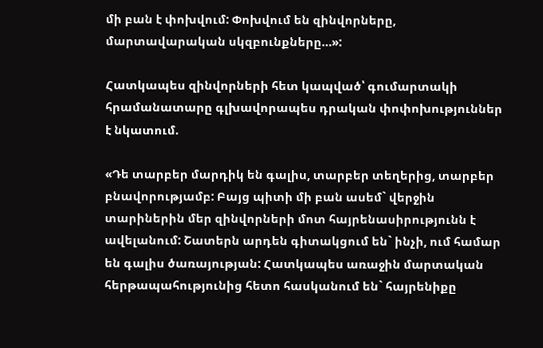մի բան է փոխվում: Փոխվում են զինվորները, մարտավարական սկզբունքները…»:

Հատկապես զինվորների հետ կապված՝ գումարտակի հրամանատարը գլխավորապես դրական փոփոխություններ է նկատում.

«Դե տարբեր մարդիկ են գալիս, տարբեր տեղերից, տարբեր բնավորությամբ: Բայց պիտի մի բան ասեմ` վերջին տարիներին մեր զինվորների մոտ հայրենասիրությունն է ավելանում: Շատերն արդեն գիտակցում են` ինչի, ում համար են գալիս ծառայության: Հատկապես առաջին մարտական հերթապահությունից հետո հասկանում են` հայրենիքը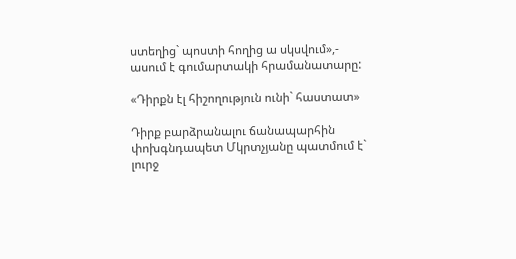ստեղից` պոստի հողից ա սկսվում»,- ասում է գումարտակի հրամանատարը:

«Դիրքն էլ հիշողություն ունի` հաստատ»

Դիրք բարձրանալու ճանապարհին փոխգնդապետ Մկրտչյանը պատմում է` լուրջ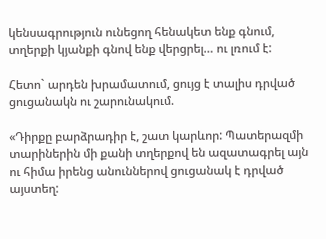կենսագրություն ունեցող հենակետ ենք գնում, տղերքի կյանքի գնով ենք վերցրել… ու լռում է:

Հետո` արդեն խրամատում, ցույց է տալիս դրված ցուցանակն ու շարունակում.

«Դիրքը բարձրադիր է, շատ կարևոր: Պատերազմի տարիներին մի քանի տղերքով են ազատագրել այն ու հիմա իրենց անուններով ցուցանակ է դրված այստեղ: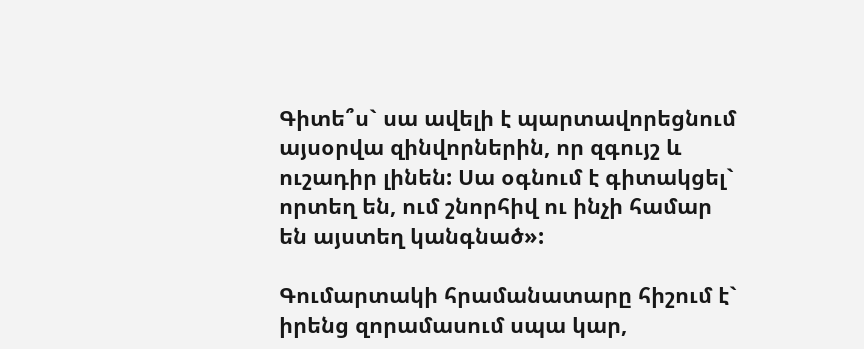Գիտե՞ս` սա ավելի է պարտավորեցնում այսօրվա զինվորներին, որ զգույշ և ուշադիր լինեն: Սա օգնում է գիտակցել` որտեղ են, ում շնորհիվ ու ինչի համար են այստեղ կանգնած»:

Գումարտակի հրամանատարը հիշում է` իրենց զորամասում սպա կար,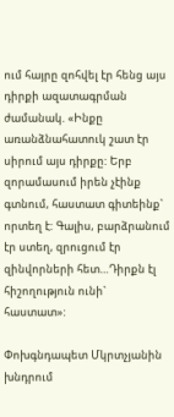ում հայրը զոհվել էր հենց այս դիրքի ազատագրման ժամանակ. «Ինքը առանձնահատուկ շատ էր սիրում այս դիրքը: Երբ զորամասում իրեն չէինք գտնում, հաստատ գիտեինք` որտեղ է: Գալիս, բարձրանում էր ստեղ, զրուցում էր զինվորների հետ…Դիրքն էլ հիշողություն ունի` հաստատ»:

Փոխգնդապետ Մկրտչյանին խնդրում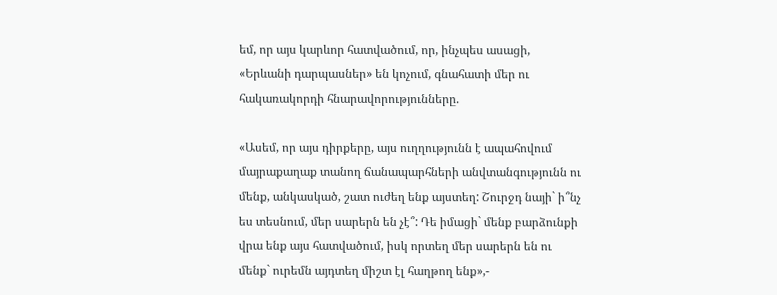եմ, որ այս կարևոր հատվածում, որ, ինչպես ասացի, «Երևանի դարպասներ» են կոչում, գնահատի մեր ու հակառակորդի հնարավորությունները.

«Ասեմ, որ այս դիրքերը, այս ուղղությունն է ապահովում մայրաքաղաք տանող ճանապարհների անվտանգությունն ու մենք, անկասկած, շատ ուժեղ ենք այստեղ: Շուրջդ նայի` ի՞նչ ես տեսնում, մեր սարերն են չէ՞: Դե իմացի` մենք բարձունքի վրա ենք այս հատվածում, իսկ որտեղ մեր սարերն են ու մենք` ուրեմն այդտեղ միշտ էլ հաղթող ենք»,-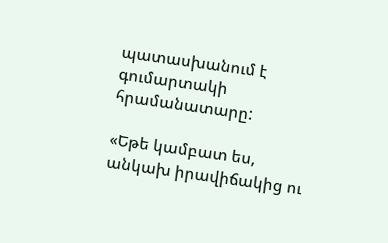պատասխանում է գումարտակի հրամանատարը:

«Եթե կամբատ ես, անկախ իրավիճակից ու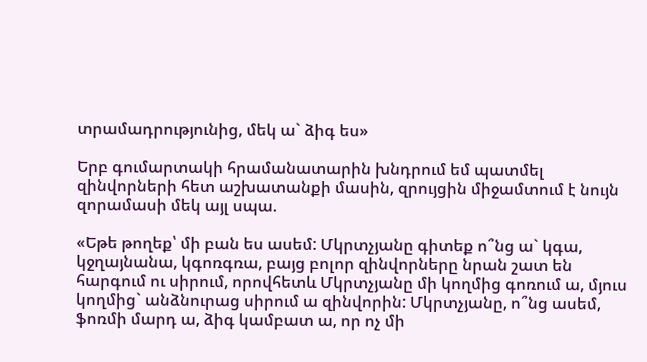տրամադրությունից, մեկ ա` ձիգ ես»

Երբ գումարտակի հրամանատարին խնդրում եմ պատմել զինվորների հետ աշխատանքի մասին, զրույցին միջամտում է նույն զորամասի մեկ այլ սպա.

«Եթե թողեք՝ մի բան ես ասեմ: Մկրտչյանը գիտեք ո՞նց ա` կգա, կջղայնանա, կգոռգռա, բայց բոլոր զինվորները նրան շատ են հարգում ու սիրում, որովհետև Մկրտչյանը մի կողմից գոռում ա, մյուս կողմից` անձնուրաց սիրում ա զինվորին: Մկրտչյանը, ո՞նց ասեմ, ֆոռմի մարդ ա, ձիգ կամբատ ա, որ ոչ մի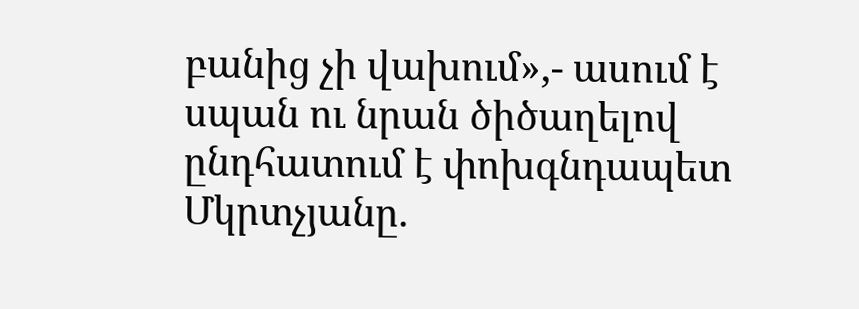բանից չի վախում»,- ասում է սպան ու նրան ծիծաղելով ընդհատում է փոխգնդապետ Մկրտչյանը.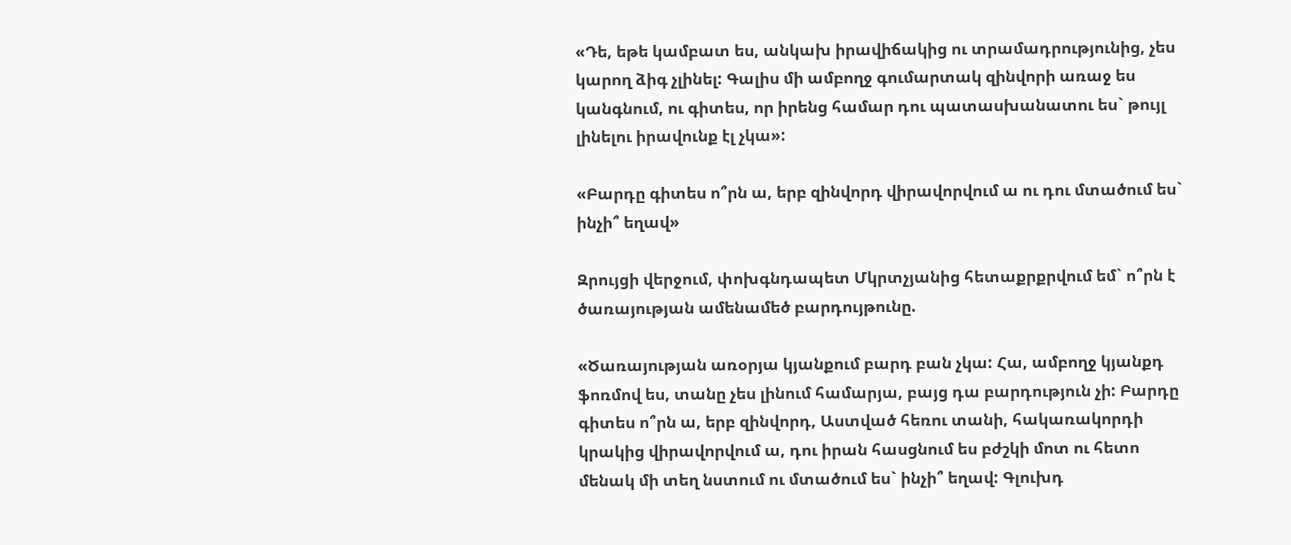«Դե, եթե կամբատ ես, անկախ իրավիճակից ու տրամադրությունից, չես կարող ձիգ չլինել: Գալիս մի ամբողջ գումարտակ զինվորի առաջ ես կանգնում, ու գիտես, որ իրենց համար դու պատասխանատու ես` թույլ լինելու իրավունք էլ չկա»:

«Բարդը գիտես ո՞րն ա, երբ զինվորդ վիրավորվում ա ու դու մտածում ես` ինչի՞ եղավ»

Զրույցի վերջում, փոխգնդապետ Մկրտչյանից հետաքրքրվում եմ` ո՞րն է ծառայության ամենամեծ բարդույթունը.

«Ծառայության առօրյա կյանքում բարդ բան չկա: Հա, ամբողջ կյանքդ ֆոռմով ես, տանը չես լինում համարյա, բայց դա բարդություն չի: Բարդը գիտես ո՞րն ա, երբ զինվորդ, Աստված հեռու տանի, հակառակորդի կրակից վիրավորվում ա, դու իրան հասցնում ես բժշկի մոտ ու հետո մենակ մի տեղ նստում ու մտածում ես` ինչի՞ եղավ: Գլուխդ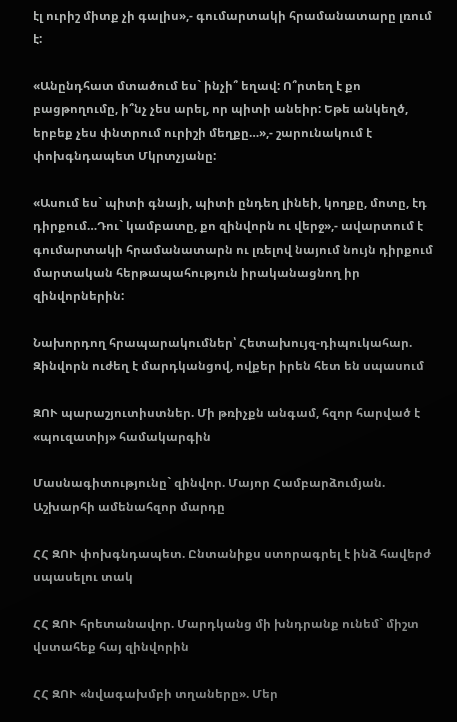էլ ուրիշ միտք չի գալիս»,- գումարտակի հրամանատարը լռում է:

«Անընդհատ մտածում ես` ինչի՞ եղավ: Ո՞րտեղ է քո բացթողումը, ի՞նչ չես արել, որ պիտի անեիր: Եթե անկեղծ, երբեք չես փնտրում ուրիշի մեղքը…»,- շարունակում է փոխգնդապետ Մկրտչյանը:

«Ասում ես` պիտի գնայի, պիտի ընդեղ լինեի, կողքը, մոտը, էդ դիրքում…Դու` կամբատը, քո զինվորն ու վերջ»,- ավարտում է գումարտակի հրամանատարն ու լռելով նայում նույն դիրքում մարտական հերթապահություն իրականացնող իր զինվորներին:

Նախորդող հրապարակումներ՝ Հետախույզ-դիպուկահար. Զինվորն ուժեղ է մարդկանցով, ովքեր իրեն հետ են սպասում

ԶՈՒ պարաշյուտիստներ. Մի թռիչքն անգամ, հզոր հարված է «պուզատիյ» համակարգին

Մասնագիտությունը` զինվոր. Մայոր Համբարձումյան. Աշխարհի ամենահզոր մարդը

ՀՀ ԶՈՒ փոխգնդապետ. Ընտանիքս ստորագրել է ինձ հավերժ սպասելու տակ

ՀՀ ԶՈՒ հրետանավոր. Մարդկանց մի խնդրանք ունեմ` միշտ վստահեք հայ զինվորին

ՀՀ ԶՈՒ «նվագախմբի տղաները». Մեր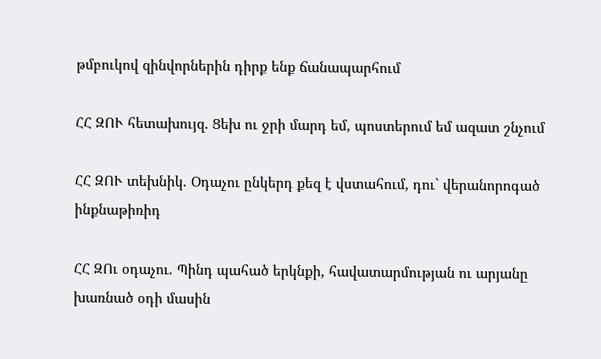թմբուկով զինվորներին դիրք ենք ճանապարհում

ՀՀ ԶՈՒ հետախույզ. Ցեխ ու ջրի մարդ եմ, պոստերում եմ ազատ շնչում

ՀՀ ԶՈՒ տեխնիկ. Օդաչու ընկերդ քեզ է վստահում, դու` վերանորոգած ինքնաթիռիդ

ՀՀ ԶՈւ օդաչու. Պինդ պահած երկնքի, հավատարմության ու արյանը խառնած օդի մասին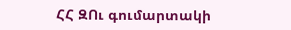ՀՀ ԶՈւ գումարտակի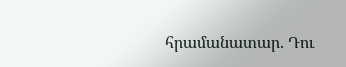հրամանատար. Դու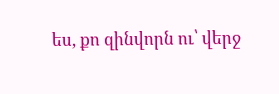ես, քո զինվորն ու՝ վերջ